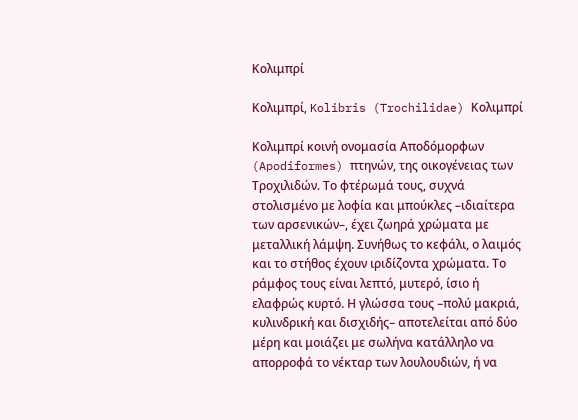Κολιμπρί

Κολιμπρί, Kolibris (Trochilidae) Κολιμπρί

Κολιμπρί κοινή ονομασία Αποδόμορφων (Apodiformes) πτηνών, της οικογένειας των Τροχιλιδών. Το φτέρωμά τους, συχνά στολισμένο με λοφία και μπούκλες –ιδιαίτερα των αρσενικών–, έχει ζωηρά χρώματα με μεταλλική λάμψη. Συνήθως το κεφάλι, ο λαιμός και το στήθος έχουν ιριδίζοντα χρώματα. Το ράμφος τους είναι λεπτό, μυτερό, ίσιο ή ελαφρώς κυρτό. Η γλώσσα τους –πολύ μακριά, κυλινδρική και δισχιδής– αποτελείται από δύο μέρη και μοιάζει με σωλήνα κατάλληλο να απορροφά το νέκταρ των λουλουδιών, ή να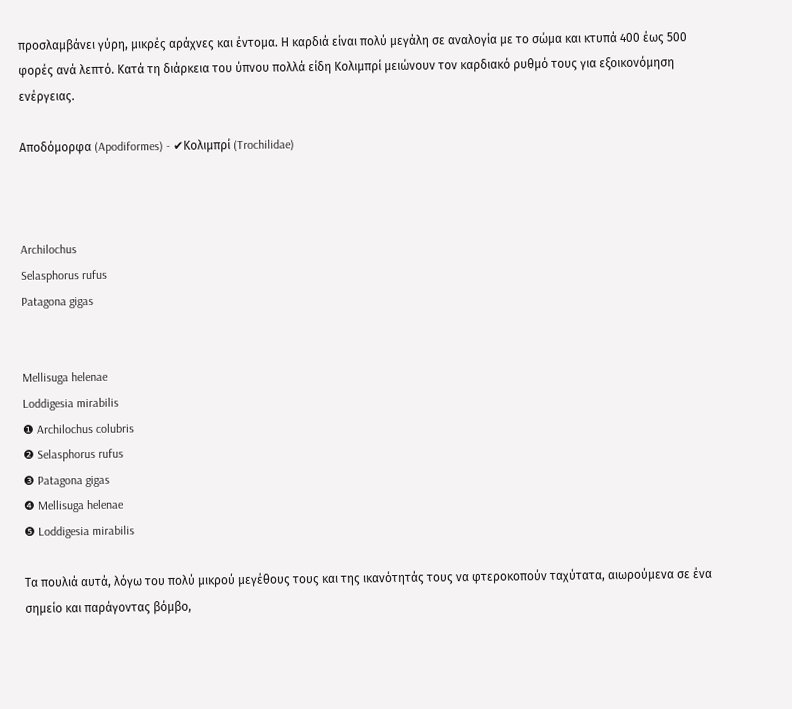προσλαμβάνει γύρη, μικρές αράχνες και έντομα. Η καρδιά είναι πολύ μεγάλη σε αναλογία με το σώμα και κτυπά 400 έως 500 φορές ανά λεπτό. Κατά τη διάρκεια του ύπνου πολλά είδη Κολιμπρί μειώνουν τον καρδιακό ρυθμό τους για εξοικονόμηση ενέργειας.

Αποδόμορφα (Apodiformes) - ✔Κολιμπρί (Trochilidae)



Archilochus
Selasphorus rufus
Patagona gigas


Mellisuga helenae
Loddigesia mirabilis
❶ Archilochus colubris
❷ Selasphorus rufus
❸ Patagona gigas
❹ Mellisuga helenae
❺ Loddigesia mirabilis

Τα πουλιά αυτά, λόγω του πολύ μικρού μεγέθους τους και της ικανότητάς τους να φτεροκοπούν ταχύτατα, αιωρούμενα σε ένα σημείο και παράγοντας βόμβο,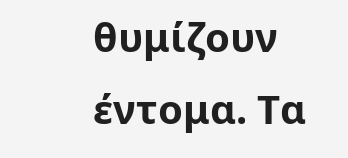θυμίζουν έντομα. Τα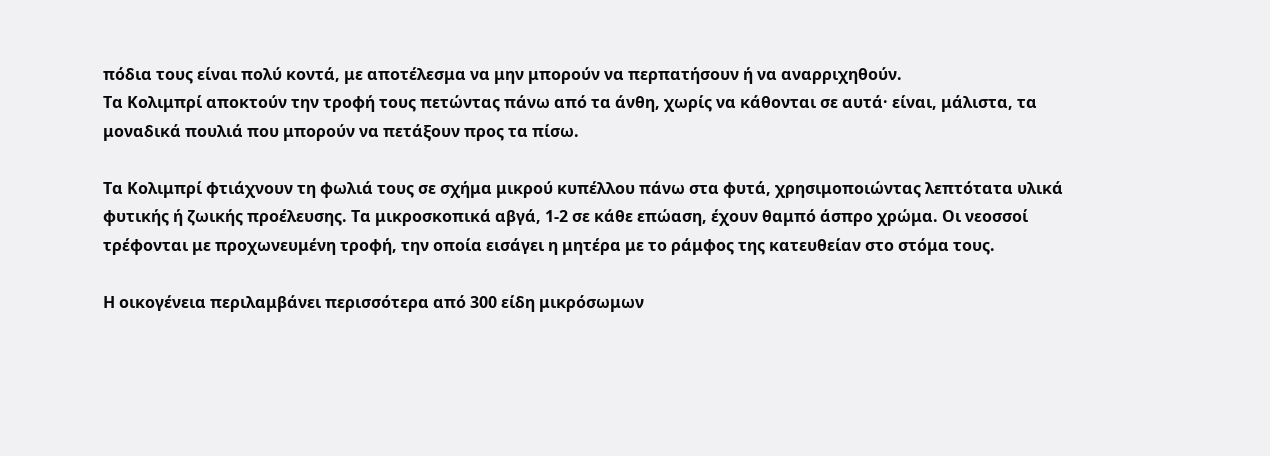πόδια τους είναι πολύ κοντά, με αποτέλεσμα να μην μπορούν να περπατήσουν ή να αναρριχηθούν.
Τα Κολιμπρί αποκτούν την τροφή τους πετώντας πάνω από τα άνθη, χωρίς να κάθονται σε αυτά· είναι, μάλιστα, τα μοναδικά πουλιά που μπορούν να πετάξουν προς τα πίσω.

Τα Κολιμπρί φτιάχνουν τη φωλιά τους σε σχήμα μικρού κυπέλλου πάνω στα φυτά, χρησιμοποιώντας λεπτότατα υλικά φυτικής ή ζωικής προέλευσης. Τα μικροσκοπικά αβγά, 1-2 σε κάθε επώαση, έχουν θαμπό άσπρο χρώμα. Οι νεοσσοί τρέφονται με προχωνευμένη τροφή, την οποία εισάγει η μητέρα με το ράμφος της κατευθείαν στο στόμα τους.

Η οικογένεια περιλαμβάνει περισσότερα από 300 είδη μικρόσωμων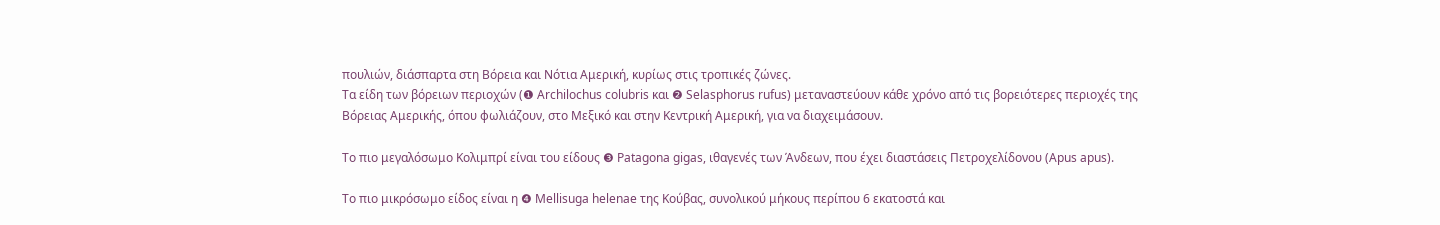πουλιών, διάσπαρτα στη Βόρεια και Νότια Αμερική, κυρίως στις τροπικές ζώνες.
Τα είδη των βόρειων περιοχών (❶ Archilochus colubris και ❷ Selasphorus rufus) μεταναστεύουν κάθε χρόνο από τις βορειότερες περιοχές της Βόρειας Αμερικής, όπου φωλιάζουν, στο Μεξικό και στην Κεντρική Αμερική, για να διαχειμάσουν.

Το πιο μεγαλόσωμο Κολιμπρί είναι του είδους ❸ Patagona gigas, ιθαγενές των Άνδεων, που έχει διαστάσεις Πετροχελίδονου (Apus apus).

Το πιο μικρόσωμο είδος είναι η ❹ Mellisuga helenae της Κούβας, συνολικού μήκους περίπου 6 εκατοστά και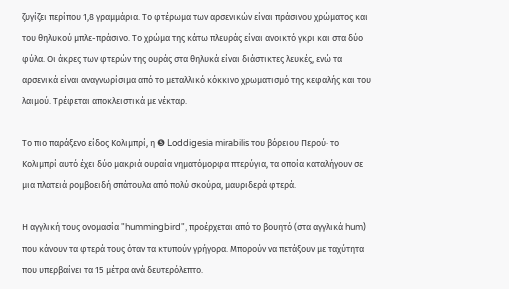ζυγίζει περίπου 1,8 γραμμάρια. Το φτέρωμα των αρσενικών είναι πράσινου χρώματος και του θηλυκού μπλε-πράσινο. Το χρώμα της κάτω πλευράς είναι ανοικτό γκρι και στα δύο φύλα. Οι άκρες των φτερών της ουράς στα θηλυκά είναι διάστικτες λευκές, ενώ τα αρσενικά είναι αναγνωρίσιμα από το μεταλλικό κόκκινο χρωματισμό της κεφαλής και του λαιμού. Τρέφεται αποκλειστικά με νέκταρ.

Το πιο παράξενο είδος Κολιμπρί, η ❺ Loddigesia mirabilis του βόρειου Περού· το Κολιμπρί αυτό έχει δύο μακριά ουραία νηματόμορφα πτερύγια, τα οποία καταλήγουν σε μια πλατειά ρομβοειδή σπάτουλα από πολύ σκούρα, μαυριδερά φτερά.

Η αγγλική τους ονομασία "hummingbird", προέρχεται από το βουητό (στα αγγλικά hum) που κάνουν τα φτερά τους όταν τα κτυπούν γρήγορα. Μπορούν να πετάξουν με ταχύτητα που υπερβαίνει τα 15 μέτρα ανά δευτερόλεπτο.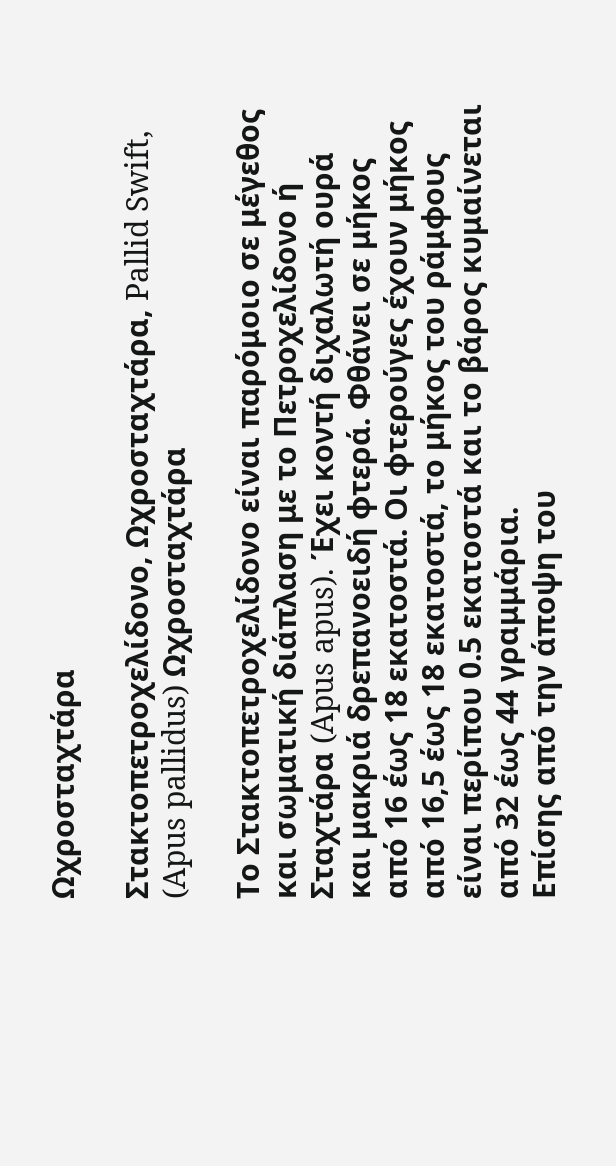Ωχροσταχτάρα

Στακτοπετροχελίδονο, Ωχροσταχτάρα, Pallid Swift, (Apus pallidus) Ωχροσταχτάρα

Το Στακτοπετροχελίδονο είναι παρόμοιο σε μέγεθος και σωματική διάπλαση με το Πετροχελίδονο ή Σταχτάρα (Apus apus). Έχει κοντή διχαλωτή ουρά και μακριά δρεπανοειδή φτερά. Φθάνει σε μήκος από 16 έως 18 εκατοστά. Οι φτερούγες έχουν μήκος από 16,5 έως 18 εκατοστά, το μήκος του ράμφους είναι περίπου 0.5 εκατοστά και το βάρος κυμαίνεται από 32 έως 44 γραμμάρια.
Επίσης από την άποψη του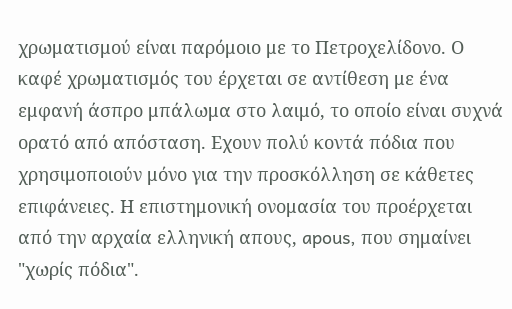χρωματισμού είναι παρόμοιο με το Πετροχελίδονο. Ο καφέ χρωματισμός του έρχεται σε αντίθεση με ένα εμφανή άσπρο μπάλωμα στο λαιμό, το οποίο είναι συχνά ορατό από απόσταση. Εχουν πολύ κοντά πόδια που χρησιμοποιούν μόνο για την προσκόλληση σε κάθετες επιφάνειες. Η επιστημονική ονομασία του προέρχεται από την αρχαία ελληνική απους, apous, που σημαίνει "χωρίς πόδια".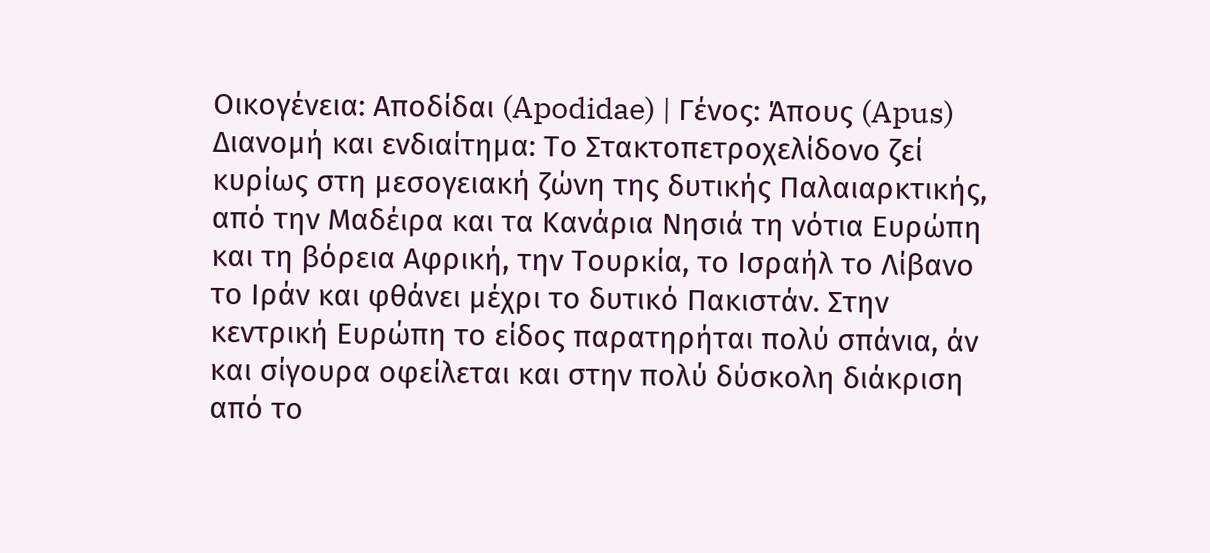Οικογένεια: Αποδίδαι (Apodidae) | Γένος: Άπους (Apus)
Διανομή και ενδιαίτημα: Το Στακτοπετροχελίδονο ζεί κυρίως στη μεσογειακή ζώνη της δυτικής Παλαιαρκτικής, από την Μαδέιρα και τα Κανάρια Νησιά τη νότια Ευρώπη και τη βόρεια Αφρική, την Τουρκία, το Ισραήλ το Λίβανο το Ιράν και φθάνει μέχρι το δυτικό Πακιστάν. Στην κεντρική Ευρώπη το είδος παρατηρήται πολύ σπάνια, άν και σίγουρα οφείλεται και στην πολύ δύσκολη διάκριση από το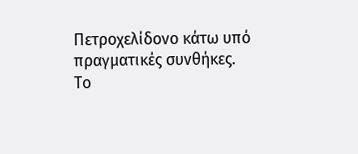Πετροχελίδονο κάτω υπό πραγματικές συνθήκες.
Το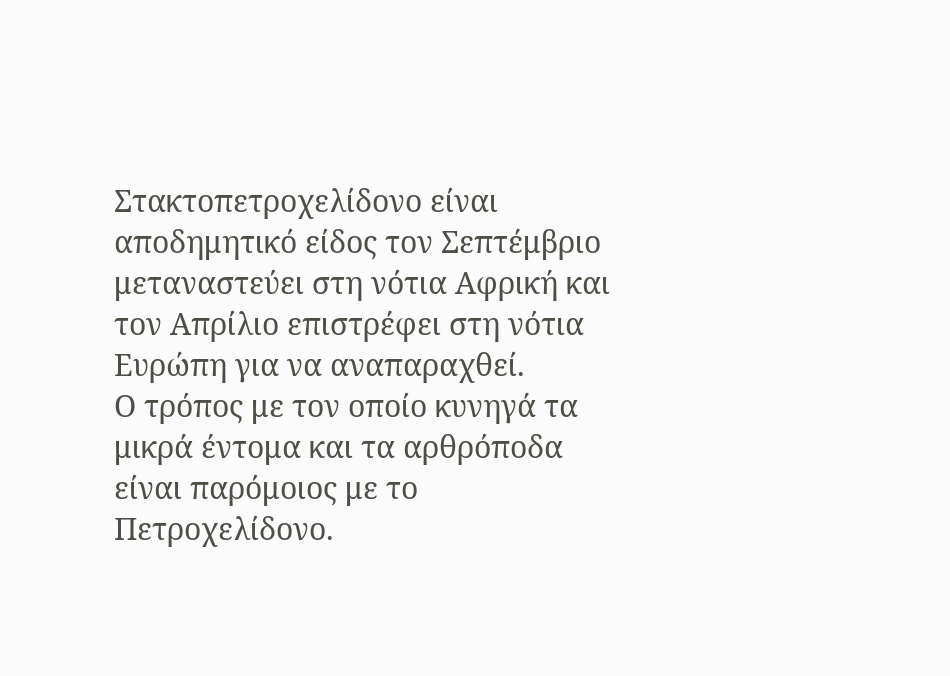Στακτοπετροχελίδονο είναι αποδημητικό είδος τον Σεπτέμβριο μεταναστεύει στη νότια Αφρική και τον Απρίλιο επιστρέφει στη νότια Ευρώπη για να αναπαραχθεί.
Ο τρόπος με τον οποίο κυνηγά τα μικρά έντομα και τα αρθρόποδα είναι παρόμοιος με το Πετροχελίδονο.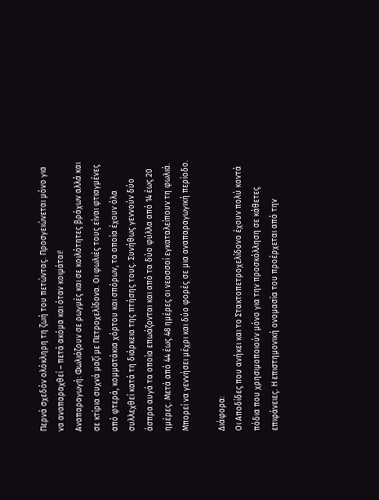Περνά σχεδόν ολόκληρη τη ζωή του πετώντας. Προσγειώνεται μόνο για να αναπαραχθεί – πετά ακόμα και όταν κοιμάται!
Αναπαραγωγή: Φωλιάζουν σε ρωγμές και σε κοιλότητες βράχων αλλά και σε κτίρια συχνά μαζί με Πετροχελίδονα. Οι φωλιές τους είναι φτιαγμένες από φτερά, κομματάκια χόρτου και σπόρων, τα οποία έχουν όλα συλλεχθεί κατά τη διάρκεια της πτήσης τους. Συνήθως γεννούν δύο άσπρα αυγά τα οποία επωάζονται και από τα δύο φύλλα από 14 έως 20 ημέρες. Μετά από 44 έως 48 ημέρες οι νεοσσοί εγκαταλείπουν τη φωλιά. Μπορεί να γεννήσει μέχρι και δύο φορές σε μια αναπαραγωγική περίοδο.

Διάφορα:
Οι Αποδίδες που ανήκει και το Στακτοπετροχελίδονο έχουν πολύ κοντά πόδια που χρησιμοποιούν μόνο για την προσκόλληση σε κάθετες επιφάνειες. Η επιστημονική ονομασία του προέρχεται από την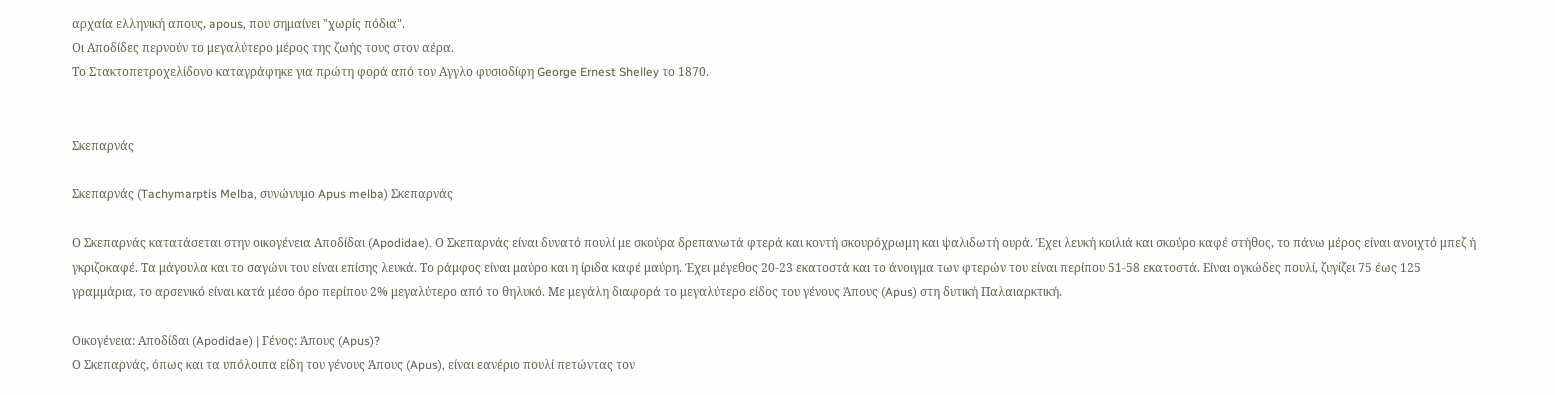αρχαία ελληνική απους, apous, που σημαίνει "χωρίς πόδια".
Οι Αποδίδες περνούν το μεγαλύτερο μέρος της ζωής τους στον αέρα.
Το Στακτοπετροχελίδονο καταγράφηκε για πρώτη φορά από τον Αγγλο φυσιοδίφη George Ernest Shelley το 1870.


Σκεπαρνάς

Σκεπαρνάς (Tachymarptis Melba, συνώνυμο Apus melba) Σκεπαρνάς

Ο Σκεπαρνάς κατατάσεται στην οικογένεια Αποδίδαι (Apodidae). Ο Σκεπαρνάς είναι δυνατό πουλί με σκούρα δρεπανωτά φτερά και κοντή σκουρόχρωμη και ψαλιδωτή ουρά. Έχει λευκή κοιλιά και σκούρο καφέ στήθος, το πάνω μέρος είναι ανοιχτό μπεζ ή γκριζοκαφέ. Τα μάγουλα και το σαγώνι του είναι επίσης λευκά. Το ράμφος είναι μαύρο και η ίριδα καφέ μαύρη. Έχει μέγεθος 20-23 εκατοστά και το άνοιγμα των φτερών του είναι περίπου 51-58 εκατοστά. Είναι ογκώδες πουλί, ζυγίζει 75 έως 125 γραμμάρια, το αρσενικό είναι κατά μέσο όρο περίπου 2% μεγαλύτερο από το θηλυκό. Με μεγάλη διαφορά το μεγαλύτερο είδος του γένους Άπους (Apus) στη δυτική Παλαιαρκτική.

Οικογένεια: Αποδίδαι (Apodidae) | Γένος: Άπους (Apus)?
Ο Σκεπαρνάς, όπως και τα υπόλοιπα είδη του γένους Άπους (Apus), είναι εανέριο πουλί πετώντας τον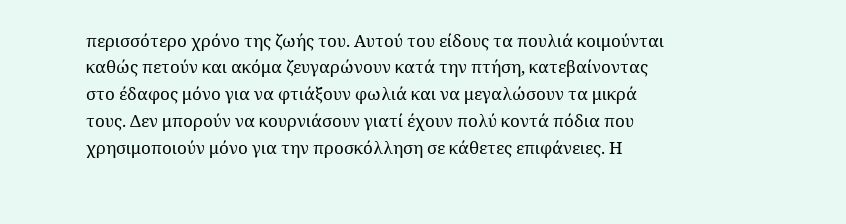περισσότερο χρόνο της ζωής του. Αυτού του είδους τα πουλιά κοιμούνται καθώς πετούν και ακόμα ζευγαρώνουν κατά την πτήση, κατεβαίνοντας στο έδαφος μόνο για να φτιάξουν φωλιά και να μεγαλώσουν τα μικρά τους. Δεν μπορούν να κουρνιάσουν γιατί έχουν πολύ κοντά πόδια που χρησιμοποιούν μόνο για την προσκόλληση σε κάθετες επιφάνειες. Η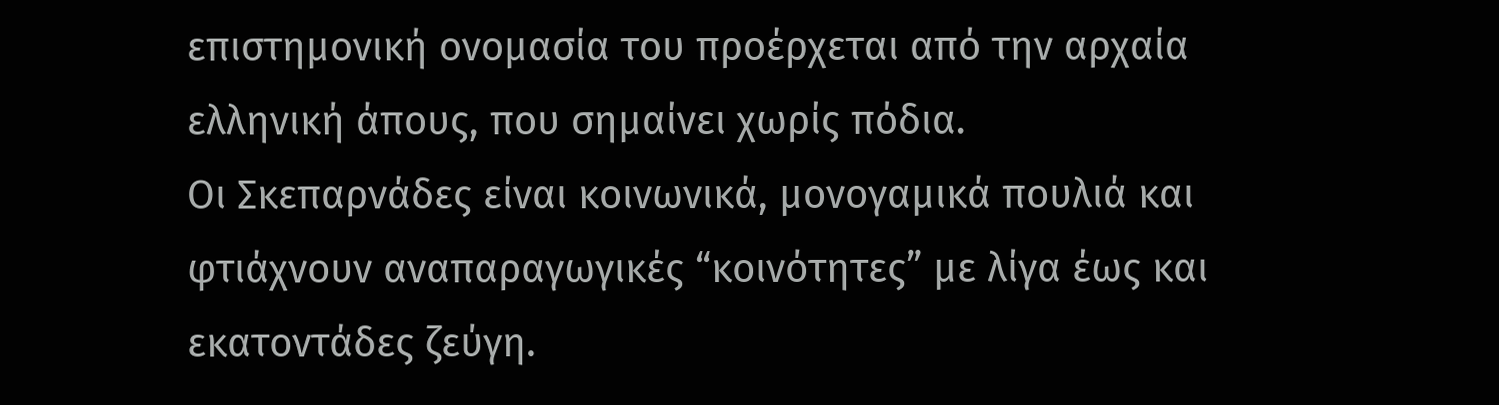επιστημονική ονομασία του προέρχεται από την αρχαία ελληνική άπους, που σημαίνει χωρίς πόδια.
Οι Σκεπαρνάδες είναι κοινωνικά, μονογαμικά πουλιά και φτιάχνουν αναπαραγωγικές “κοινότητες” με λίγα έως και εκατοντάδες ζεύγη.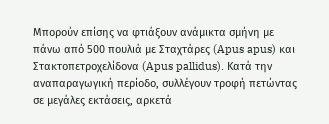Μπορούν επίσης να φτιάξουν ανάμικτα σμήνη με πάνω από 500 πουλιά με Σταχτάρες (Apus apus) και Στακτοπετροχελίδονα (Apus pallidus). Κατά την αναπαραγωγική περίοδο, συλλέγουν τροφή πετώντας σε μεγάλες εκτάσεις, αρκετά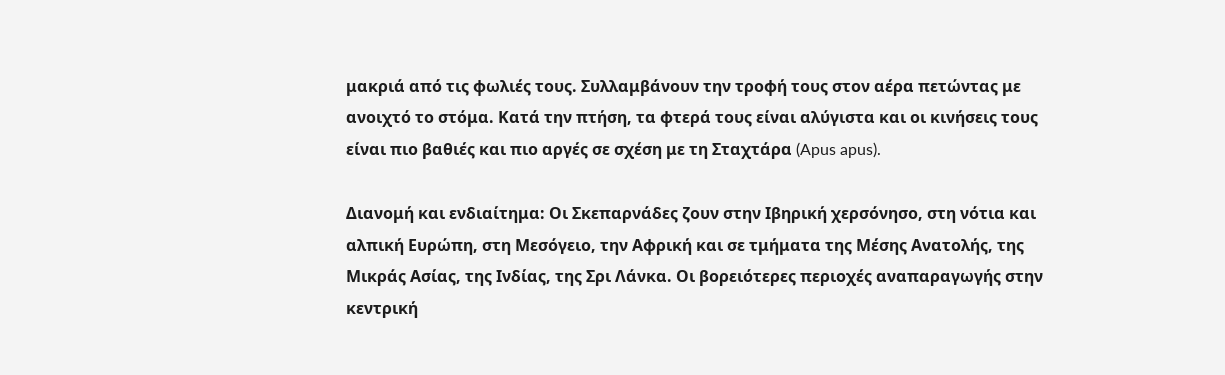μακριά από τις φωλιές τους. Συλλαμβάνουν την τροφή τους στον αέρα πετώντας με ανοιχτό το στόμα. Κατά την πτήση, τα φτερά τους είναι αλύγιστα και οι κινήσεις τους είναι πιο βαθιές και πιο αργές σε σχέση με τη Σταχτάρα (Apus apus).

Διανομή και ενδιαίτημα: Οι Σκεπαρνάδες ζουν στην Ιβηρική χερσόνησο, στη νότια και αλπική Ευρώπη, στη Μεσόγειο, την Αφρική και σε τμήματα της Μέσης Ανατολής, της Μικράς Ασίας, της Ινδίας, της Σρι Λάνκα. Οι βορειότερες περιοχές αναπαραγωγής στην κεντρική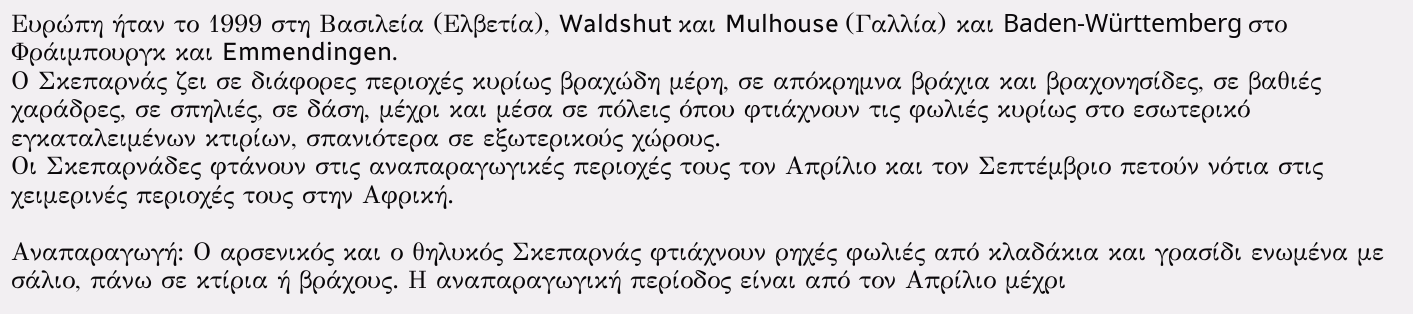Ευρώπη ήταν το 1999 στη Βασιλεία (Ελβετία), Waldshut και Mulhouse (Γαλλία) και Baden-Württemberg στο Φράιμπουργκ και Emmendingen.
Ο Σκεπαρνάς ζει σε διάφορες περιοχές κυρίως βραχώδη μέρη, σε απόκρημνα βράχια και βραχονησίδες, σε βαθιές χαράδρες, σε σπηλιές, σε δάση, μέχρι και μέσα σε πόλεις όπου φτιάχνουν τις φωλιές κυρίως στο εσωτερικό εγκαταλειμένων κτιρίων, σπανιότερα σε εξωτερικούς χώρους.
Οι Σκεπαρνάδες φτάνουν στις αναπαραγωγικές περιοχές τους τον Απρίλιο και τον Σεπτέμβριο πετούν νότια στις χειμερινές περιοχές τους στην Αφρική.

Αναπαραγωγή: Ο αρσενικός και ο θηλυκός Σκεπαρνάς φτιάχνουν ρηχές φωλιές από κλαδάκια και γρασίδι ενωμένα με σάλιο, πάνω σε κτίρια ή βράχους. Η αναπαραγωγική περίοδος είναι από τον Απρίλιο μέχρι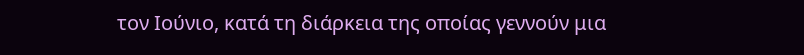τον Ιούνιο, κατά τη διάρκεια της οποίας γεννούν μια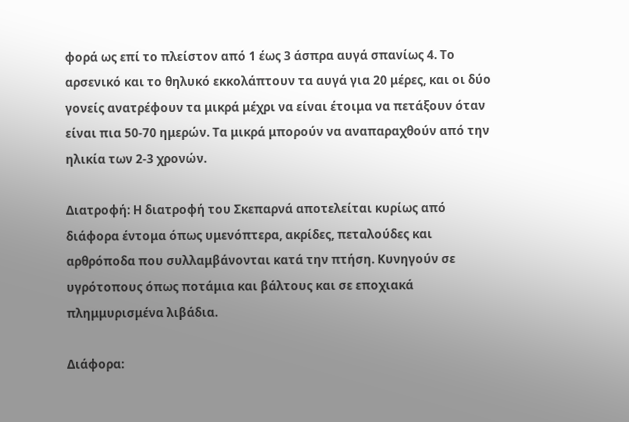φορά ως επί το πλείστον από 1 έως 3 άσπρα αυγά σπανίως 4. Το αρσενικό και το θηλυκό εκκολάπτουν τα αυγά για 20 μέρες, και οι δύο γονείς ανατρέφουν τα μικρά μέχρι να είναι έτοιμα να πετάξουν όταν είναι πια 50-70 ημερών. Τα μικρά μπορούν να αναπαραχθούν από την ηλικία των 2-3 χρονών.

Διατροφή: Η διατροφή του Σκεπαρνά αποτελείται κυρίως από διάφορα έντομα όπως υμενόπτερα, ακρίδες, πεταλούδες και αρθρόποδα που συλλαμβάνονται κατά την πτήση. Κυνηγούν σε υγρότοπους όπως ποτάμια και βάλτους και σε εποχιακά πλημμυρισμένα λιβάδια.

Διάφορα: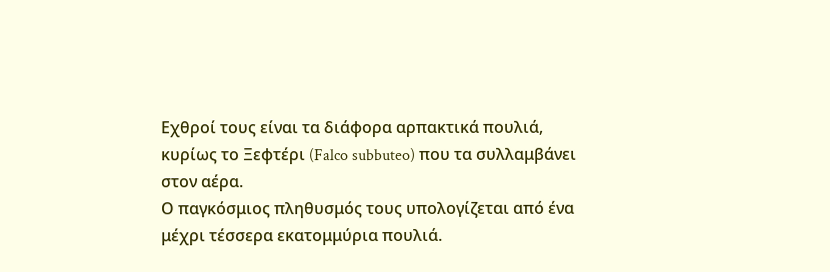Εχθροί τους είναι τα διάφορα αρπακτικά πουλιά, κυρίως το Ξεφτέρι (Falco subbuteo) που τα συλλαμβάνει στον αέρα.
Ο παγκόσμιος πληθυσμός τους υπολογίζεται από ένα μέχρι τέσσερα εκατομμύρια πουλιά.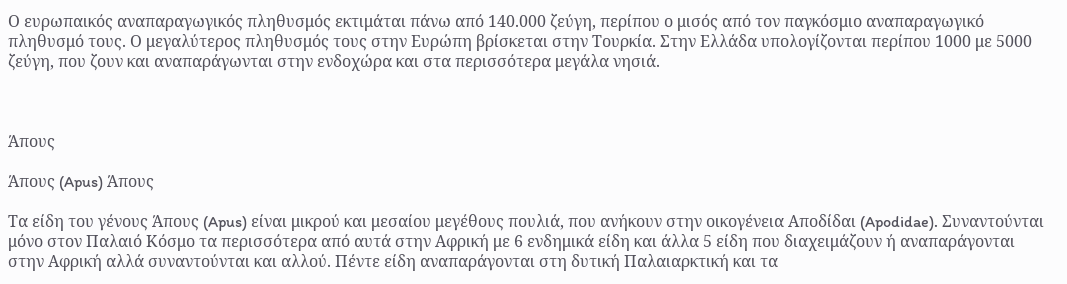Ο ευρωπαικός αναπαραγωγικός πληθυσμός εκτιμάται πάνω από 140.000 ζεύγη, περίπου ο μισός από τον παγκόσμιο αναπαραγωγικό πληθυσμό τους. Ο μεγαλύτερος πληθυσμός τους στην Ευρώπη βρίσκεται στην Τουρκία. Στην Ελλάδα υπολογίζονται περίπου 1000 με 5000 ζεύγη, που ζουν και αναπαράγωνται στην ενδοχώρα και στα περισσότερα μεγάλα νησιά.



Άπους

Άπους (Apus) Άπους

Τα είδη του γένους Άπους (Apus) είναι μικρού και μεσαίου μεγέθους πουλιά, που ανήκουν στην οικογένεια Αποδίδαι (Apodidae). Συναντούνται μόνο στον Παλαιό Κόσμο τα περισσότερα από αυτά στην Αφρική με 6 ενδημικά είδη και άλλα 5 είδη που διαχειμάζουν ή αναπαράγονται στην Αφρική αλλά συναντούνται και αλλού. Πέντε είδη αναπαράγονται στη δυτική Παλαιαρκτική και τα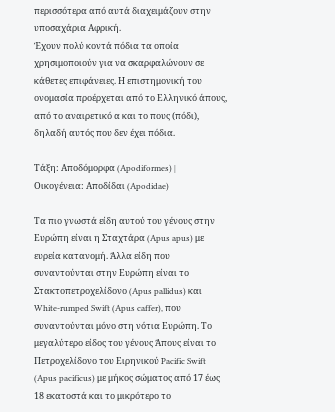περισσότερα από αυτά διαχειμάζουν στην υποσαχάρια Αφρική.
Έχουν πολύ κοντά πόδια τα οποία χρησιμοποιούν για να σκαρφαλώνουν σε κάθετες επιφάνειες. Η επιστημονική του ονομασία προέρχεται από το Ελληνικό άπους, από το αναιρετικό α και το πους (πόδι), δηλαδή αυτός που δεν έχει πόδια.

Τάξη: Αποδόμορφα (Apodiformes) | Οικογένεια: Αποδίδαι (Apodidae)

Τα πιο γνωστά είδη αυτού του γένους στην Ευρώπη είναι η Σταχτάρα (Apus apus) με ευρεία κατανομή. Άλλα είδη που συναντούνται στην Ευρώπη είναι το Στακτοπετροχελίδονο (Apus pallidus) και White-rumped Swift (Apus caffer), που συναντούνται μόνο στη νότια Ευρώπη. Το μεγαλύτερο είδος του γένους Άπους είναι το Πετροχελίδονο του Ειρηνικού Pacific Swift (Apus pacificus) με μήκος σώματος από 17 έως 18 εκατοστά και το μικρότερο το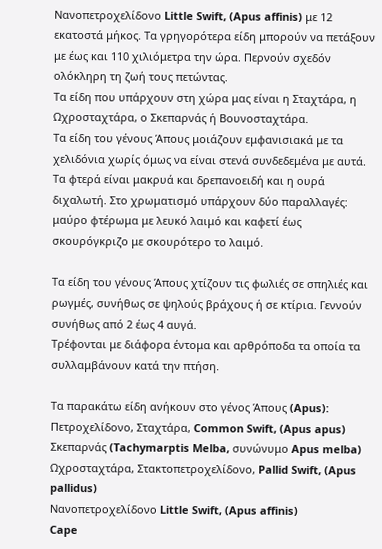Νανοπετροχελίδονο Little Swift, (Apus affinis) με 12 εκατοστά μήκος. Τα γρηγορότερα είδη μπορούν να πετάξουν με έως και 110 χιλιόμετρα την ώρα. Περνούν σχεδόν ολόκληρη τη ζωή τους πετώντας.
Τα είδη που υπάρχουν στη χώρα μας είναι η Σταχτάρα, η Ωχροσταχτάρα, ο Σκεπαρνάς ή Βουνοσταχτάρα.
Τα είδη του γένους Άπους μοιάζουν εμφανισιακά με τα χελιδόνια χωρίς όμως να είναι στενά συνδεδεμένα με αυτά.
Τα φτερά είναι μακρυά και δρεπανοειδή και η ουρά διχαλωτή. Στο χρωματισμό υπάρχουν δύο παραλλαγές: μαύρο φτέρωμα με λευκό λαιμό και καφετί έως σκουρόγκριζο με σκουρότερο το λαιμό.

Τα είδη του γένους Άπους χτίζουν τις φωλιές σε σπηλιές και ρωγμές, συνήθως σε ψηλούς βράχους ή σε κτίρια. Γεννούν συνήθως από 2 έως 4 αυγά.
Τρέφονται με διάφορα έντομα και αρθρόποδα τα οποία τα συλλαμβάνουν κατά την πτήση.

Τα παρακάτω είδη ανήκουν στο γένος Άπους (Apus):
Πετροχελίδονο, Σταχτάρα, Common Swift, (Apus apus)
Σκεπαρνάς (Tachymarptis Melba, συνώνυμο Apus melba)
Ωχροσταχτάρα, Στακτοπετροχελίδονο, Pallid Swift, (Apus pallidus)
Νανοπετροχελίδονο Little Swift, (Apus affinis)
Cape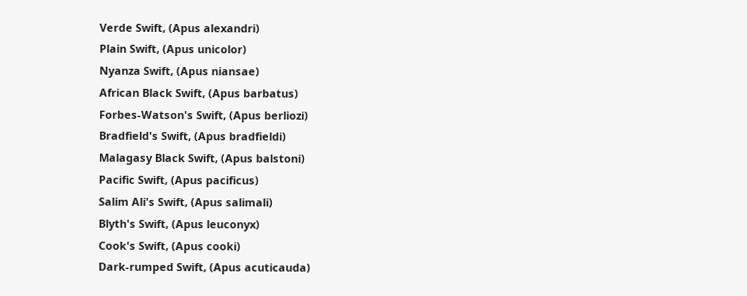Verde Swift, (Apus alexandri)
Plain Swift, (Apus unicolor)
Nyanza Swift, (Apus niansae)
African Black Swift, (Apus barbatus)
Forbes-Watson's Swift, (Apus berliozi)
Bradfield's Swift, (Apus bradfieldi)
Malagasy Black Swift, (Apus balstoni)
Pacific Swift, (Apus pacificus)
Salim Ali's Swift, (Apus salimali)
Blyth's Swift, (Apus leuconyx)
Cook's Swift, (Apus cooki)
Dark-rumped Swift, (Apus acuticauda)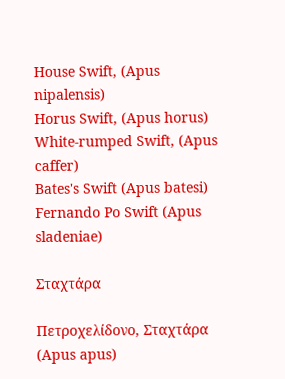House Swift, (Apus nipalensis)
Horus Swift, (Apus horus)
White-rumped Swift, (Apus caffer)
Bates's Swift (Apus batesi)
Fernando Po Swift (Apus sladeniae)

Σταχτάρα

Πετροχελίδονο, Σταχτάρα (Apus apus)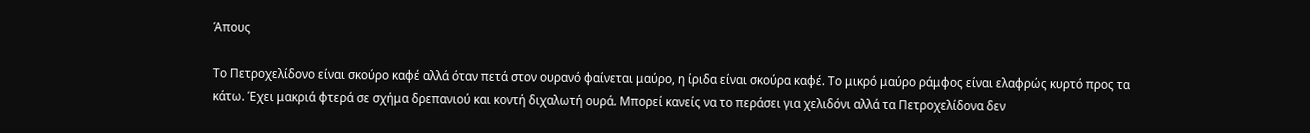Άπους

Το Πετροχελίδονο είναι σκούρο καφέ αλλά όταν πετά στον ουρανό φαίνεται μαύρο, η ίριδα είναι σκούρα καφέ. Το μικρό μαύρο ράμφος είναι ελαφρώς κυρτό προς τα κάτω. Έχει μακριά φτερά σε σχήμα δρεπανιού και κοντή διχαλωτή ουρά. Μπορεί κανείς να το περάσει για χελιδόνι αλλά τα Πετροχελίδονα δεν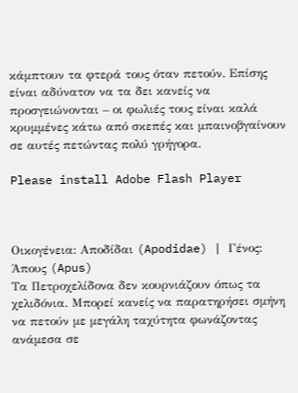κάμπτουν τα φτερά τους όταν πετούν. Επίσης είναι αδύνατον να τα δει κανείς να προσγειώνονται – οι φωλιές τους είναι καλά κρυμμένες κάτω από σκεπές και μπαινοβγαίνουν σε αυτές πετώντας πολύ γρήγορα.

Please install Adobe Flash Player



Οικογένεια: Αποδίδαι (Apodidae) | Γένος: Άπους (Apus)
Τα Πετροχελίδονα δεν κουρνιάζουν όπως τα χελιδόνια. Μπορεί κανείς να παρατηρήσει σμήνη να πετούν με μεγάλη ταχύτητα φωνάζοντας ανάμεσα σε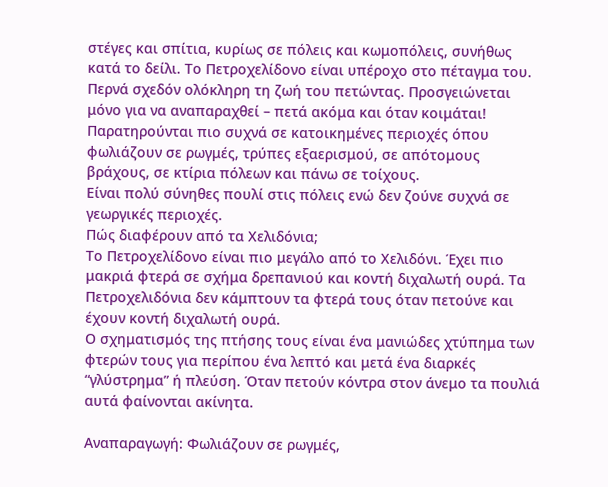στέγες και σπίτια, κυρίως σε πόλεις και κωμοπόλεις, συνήθως κατά το δείλι. Το Πετροχελίδονο είναι υπέροχο στο πέταγμα του. Περνά σχεδόν ολόκληρη τη ζωή του πετώντας. Προσγειώνεται μόνο για να αναπαραχθεί – πετά ακόμα και όταν κοιμάται!
Παρατηρούνται πιο συχνά σε κατοικημένες περιοχές όπου φωλιάζουν σε ρωγμές, τρύπες εξαερισμού, σε απότομους βράχους, σε κτίρια πόλεων και πάνω σε τοίχους.
Είναι πολύ σύνηθες πουλί στις πόλεις ενώ δεν ζούνε συχνά σε γεωργικές περιοχές.
Πώς διαφέρουν από τα Χελιδόνια;
Το Πετροχελίδονο είναι πιο μεγάλο από το Χελιδόνι. Έχει πιο μακριά φτερά σε σχήμα δρεπανιού και κοντή διχαλωτή ουρά. Τα Πετροχελιδόνια δεν κάμπτουν τα φτερά τους όταν πετούνε και έχουν κοντή διχαλωτή ουρά.
Ο σχηματισμός της πτήσης τους είναι ένα μανιώδες χτύπημα των φτερών τους για περίπου ένα λεπτό και μετά ένα διαρκές “γλύστρημα” ή πλεύση. Όταν πετούν κόντρα στον άνεμο τα πουλιά αυτά φαίνονται ακίνητα.

Αναπαραγωγή: Φωλιάζουν σε ρωγμές,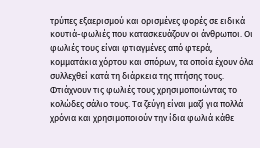τρύπες εξαερισμού και ορισμένες φορές σε ειδικά κουτιά-φωλιές που κατασκευάζουν οι άνθρωποι. Οι φωλιές τους είναι φτιαγμένες από φτερά, κομματάκια χόρτου και σπόρων, τα οποία έχουν όλα συλλεχθεί κατά τη διάρκεια της πτήσης τους. Φτιάχνουν τις φωλιές τους χρησιμοποιώντας το κολώδες σάλιο τους. Τα ζεύγη είναι μαζί για πολλά χρόνια και χρησιμοποιούν την ίδια φωλιά κάθε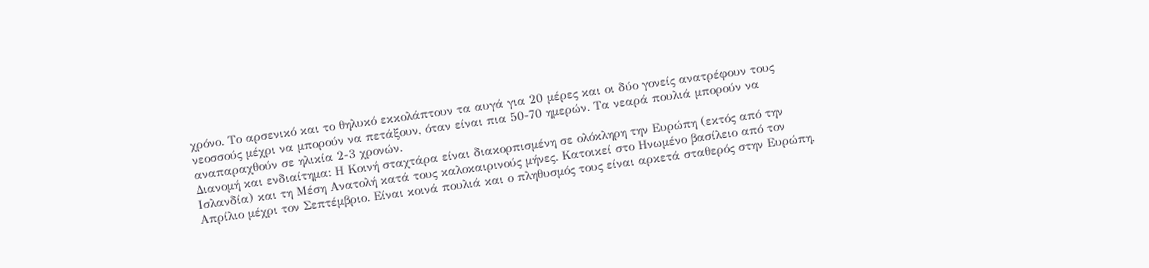χρόνο. Το αρσενικό και το θηλυκό εκκολάπτουν τα αυγά για 20 μέρες και οι δύο γονείς ανατρέφουν τους νεοσσούς μέχρι να μπορούν να πετάξουν, όταν είναι πια 50-70 ημερών. Τα νεαρά πουλιά μπορούν να αναπαραχθούν σε ηλικία 2-3 χρονών.
Διανομή και ενδιαίτημα: Η Κοινή σταχτάρα είναι διακορπισμένη σε ολόκληρη την Ευρώπη (εκτός από την Ισλανδία) και τη Μέση Ανατολή κατά τους καλοκαιρινούς μήνες. Κατοικεί στο Ηνωμένο βασίλειο από τον Απρίλιο μέχρι τον Σεπτέμβριο. Είναι κοινά πουλιά και ο πληθυσμός τους είναι αρκετά σταθερός στην Ευρώπη,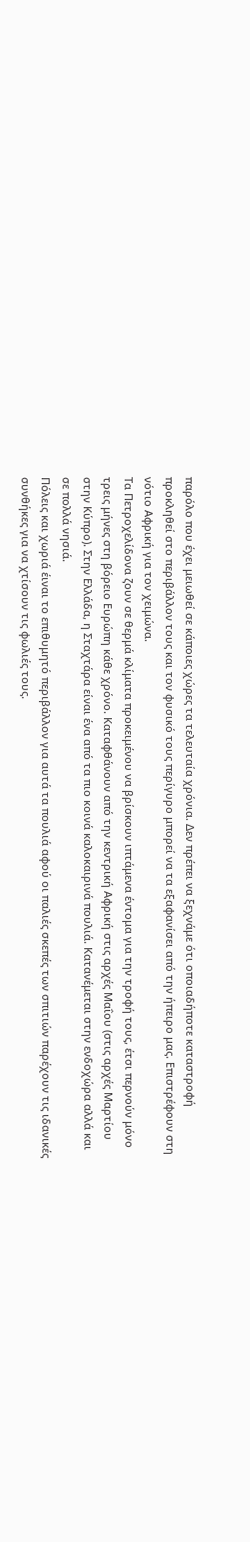παρόλο που έχει μειωθεί σε κάποιες χώρες τα τελευταία χρόνια. Δεν πρέπει να ξεχνάμε ότι οποιαδήποτε καταστροφή προκληθεί στο περιβάλλον τους και τον φυσικό τους περίγυρο μπορεί να τα εξαφανίσει από την ήπειρο μας. Επιστρέφουν στη νότιο Αφρική για τον χειμώνα.
Τα Πετροχελίδονα ζουν σε θερμά κλίματα προκειμένου να βρίσκουν ιπτάμενα έντομα για την τροφή τους, έτσι περνούν μόνο τρεις μήνες στη βόρειο Ευρώπη κάθε χρόνο. Καταφθάνουν από την κεντρική Αφρική στις αρχές Μαΐου (στις αρχές Μαρτίου στην Κύπρο). Στην Ελλάδα, η Σταχτάρα είναι ένα από τα πιο κοινά καλοκαιρινά πουλιά. Κατανέμεται στην ενδοχώρα αλλά και σε πολλά νησιά.
Πόλεις και χωριά έιναι το επιθυμητό περιβάλλον για αυτά τα πουλιά αφού οι παλιές σκεπές των σπιτιών παρέχουν τις ιδανικές συνθήκες για να χτίσουν τις φωλιές τους.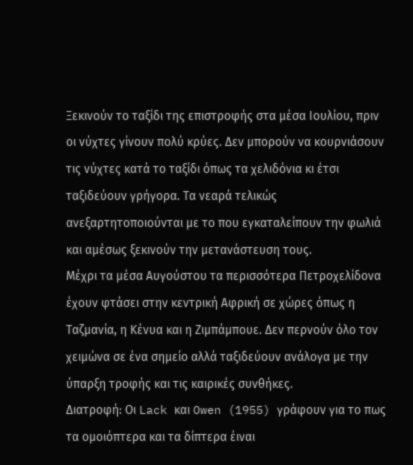Ξεκινούν το ταξίδι της επιστροφής στα μέσα Ιουλίου, πριν οι νύχτες γίνουν πολύ κρύες. Δεν μπορούν να κουρνιάσουν τις νύχτες κατά το ταξίδι όπως τα χελιδόνια κι έτσι ταξιδεύουν γρήγορα. Τα νεαρά τελικώς ανεξαρτητοποιούνται με το που εγκαταλείπουν την φωλιά και αμέσως ξεκινούν την μετανάστευση τους.
Μέχρι τα μέσα Αυγούστου τα περισσότερα Πετροχελίδονα έχουν φτάσει στην κεντρική Αφρική σε χώρες όπως η Ταζμανία, η Κένυα και η Ζιμπάμπουε. Δεν περνούν όλο τον χειμώνα σε ένα σημείο αλλά ταξιδεύουν ανάλογα με την ύπαρξη τροφής και τις καιρικές συνθήκες.
Διατροφή: Οι Lack και Owen (1955) γράφουν για το πως τα ομοιόπτερα και τα δίπτερα έιναι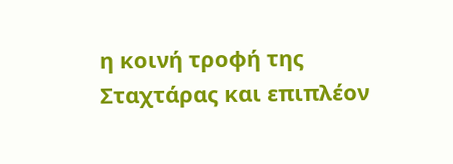η κοινή τροφή της Σταχτάρας και επιπλέον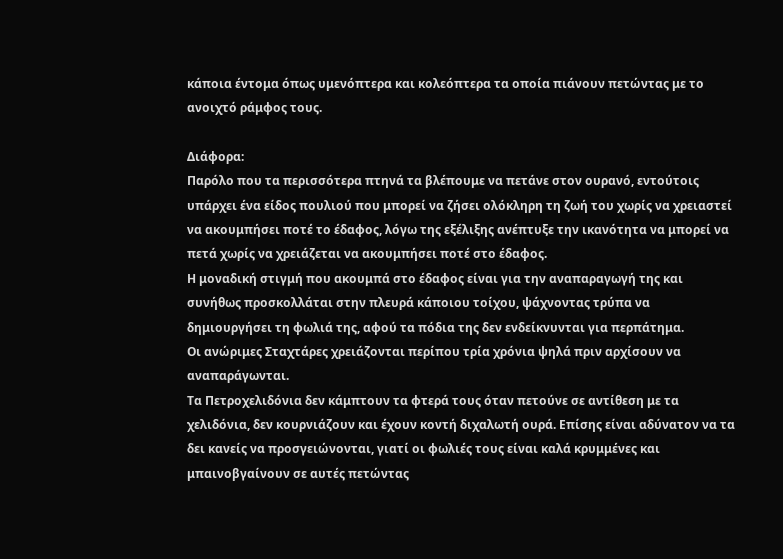κάποια έντομα όπως υμενόπτερα και κολεόπτερα τα οποία πιάνουν πετώντας με το ανοιχτό ράμφος τους.

Διάφορα:
Παρόλο που τα περισσότερα πτηνά τα βλέπουμε να πετάνε στον ουρανό, εντούτοις υπάρχει ένα είδος πουλιού που μπορεί να ζήσει ολόκληρη τη ζωή του χωρίς να χρειαστεί να ακουμπήσει ποτέ το έδαφος, λόγω της εξέλιξης ανέπτυξε την ικανότητα να μπορεί να πετά χωρίς να χρειάζεται να ακουμπήσει ποτέ στο έδαφος.
Η μοναδική στιγμή που ακουμπά στο έδαφος είναι για την αναπαραγωγή της και συνήθως προσκολλάται στην πλευρά κάποιου τοίχου, ψάχνοντας τρύπα να δημιουργήσει τη φωλιά της, αφού τα πόδια της δεν ενδείκνυνται για περπάτημα.
Οι ανώριμες Σταχτάρες χρειάζονται περίπου τρία χρόνια ψηλά πριν αρχίσουν να αναπαράγωνται.
Τα Πετροχελιδόνια δεν κάμπτουν τα φτερά τους όταν πετούνε σε αντίθεση με τα χελιδόνια, δεν κουρνιάζουν και έχουν κοντή διχαλωτή ουρά. Επίσης είναι αδύνατον να τα δει κανείς να προσγειώνονται, γιατί οι φωλιές τους είναι καλά κρυμμένες και μπαινοβγαίνουν σε αυτές πετώντας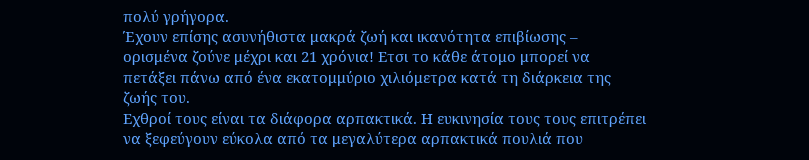πολύ γρήγορα.
Έχουν επίσης ασυνήθιστα μακρά ζωή και ικανότητα επιβίωσης – ορισμένα ζούνε μέχρι και 21 χρόνια! Ετσι το κάθε άτομο μπορεί να πετάξει πάνω από ένα εκατομμύριο χιλιόμετρα κατά τη διάρκεια της ζωής του.
Εχθροί τους είναι τα διάφορα αρπακτικά. Η ευκινησία τους τους επιτρέπει να ξεφεύγουν εύκολα από τα μεγαλύτερα αρπακτικά πουλιά που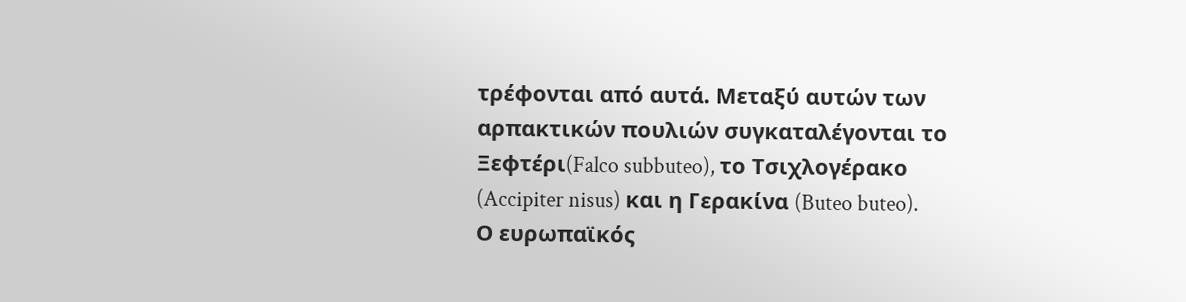τρέφονται από αυτά. Μεταξύ αυτών των αρπακτικών πουλιών συγκαταλέγονται το Ξεφτέρι(Falco subbuteo), το Τσιχλογέρακο (Accipiter nisus) και η Γερακίνα (Buteo buteo).
Ο ευρωπαϊκός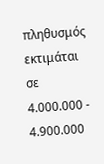πληθυσμός εκτιμάται σε 4.000.000 - 4.900.000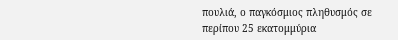πουλιά, ο παγκόσμιος πληθυσμός σε περίπου 25 εκατομμύρια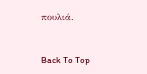πουλιά.


Back To Top